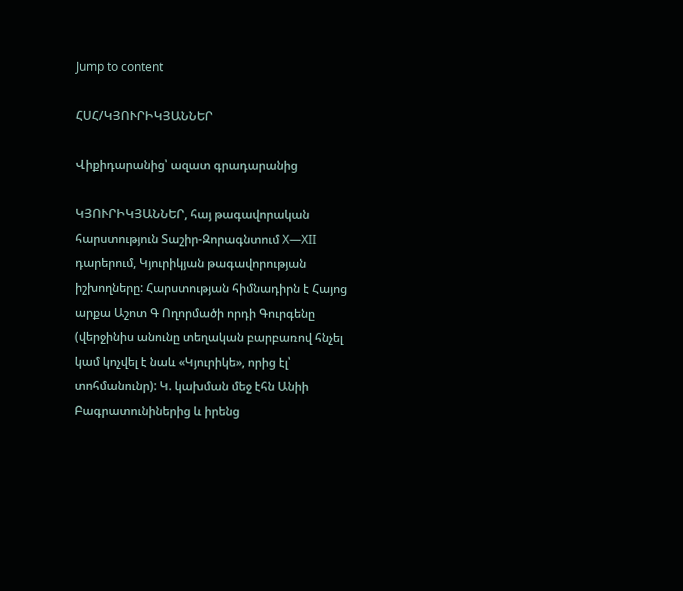Jump to content

ՀՍՀ/ԿՅՈՒՐԻԿՅԱՆՆԵՐ

Վիքիդարանից՝ ազատ գրադարանից

ԿՅՈՒՐԻԿՅԱՆՆԵՐ, հայ թագավորական հարստություն Տաշիր-Զորագնտում X—XII դարերում, Կյուրիկյան թագավորության իշխողները: Հարստության հիմնադիրն է Հայոց արքա Աշոտ Գ Ողորմածի որդի Գուրգենը (վերջինիս անունը տեղական բարբառով հնչել կամ կոչվել է նաև «Կյուրիկե», որից էլ՝ տոհմանունր): Կ. կախման մեջ էհն Անիի Բագրատունիներից և իրենց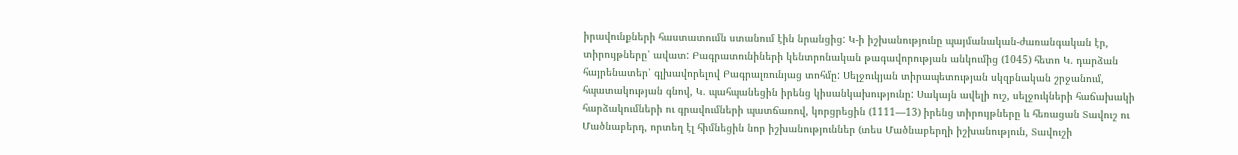իրավունքների հաստատումն ստանում էին նրանցից: Կ-ի իշխանությունը պայմանական-ժառանգական էր, տիրույթները՝ ավատ: Բագրատունիների կենտրոնական թագավորության անկումից (1045) հետո Կ. դարձան հայրենատեր՝ գլխավորելով Բագրալռունյաց տոհմը: Սելջուկյան տիրապետության սկզբնական շրջանում, հպատակության գնով, Կ. պահպանեցին իրենց կիսանկախությունը: Սակայն ավելի ուշ, սելջուկների հաճախակի հարձակումների ու գրավումների պատճառով, կորցրեցին (1111—13) իրենց տիրույթները և հեռացան Տավուշ ու Մածնաբերդ, որտեղ էլ հիմնեցին նոր իշխանություններ (տես Մածնաբերղի իշխանություն, Տավուշի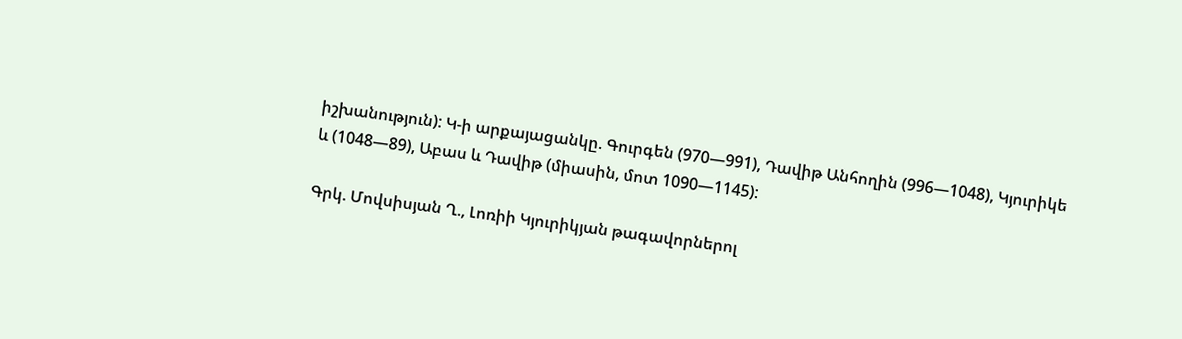իշխանություն): Կ-ի արքայացանկը. Գուրգեն (970—991), Դավիթ Անհողին (996—1048), Կյուրիկե և (1048—89), Աբաս և Դավիթ (միասին, մոտ 1090—1145):

Գրկ. Մովսիսյան Ղ., Լոռիի Կյուրիկյան թագավորներոլ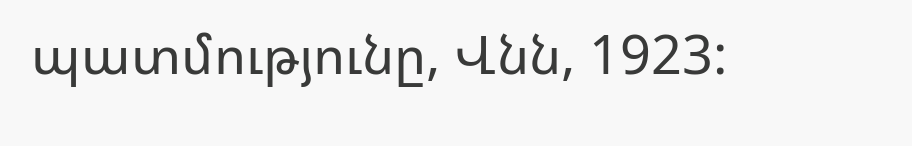պատմությունը, Վնն, 1923: